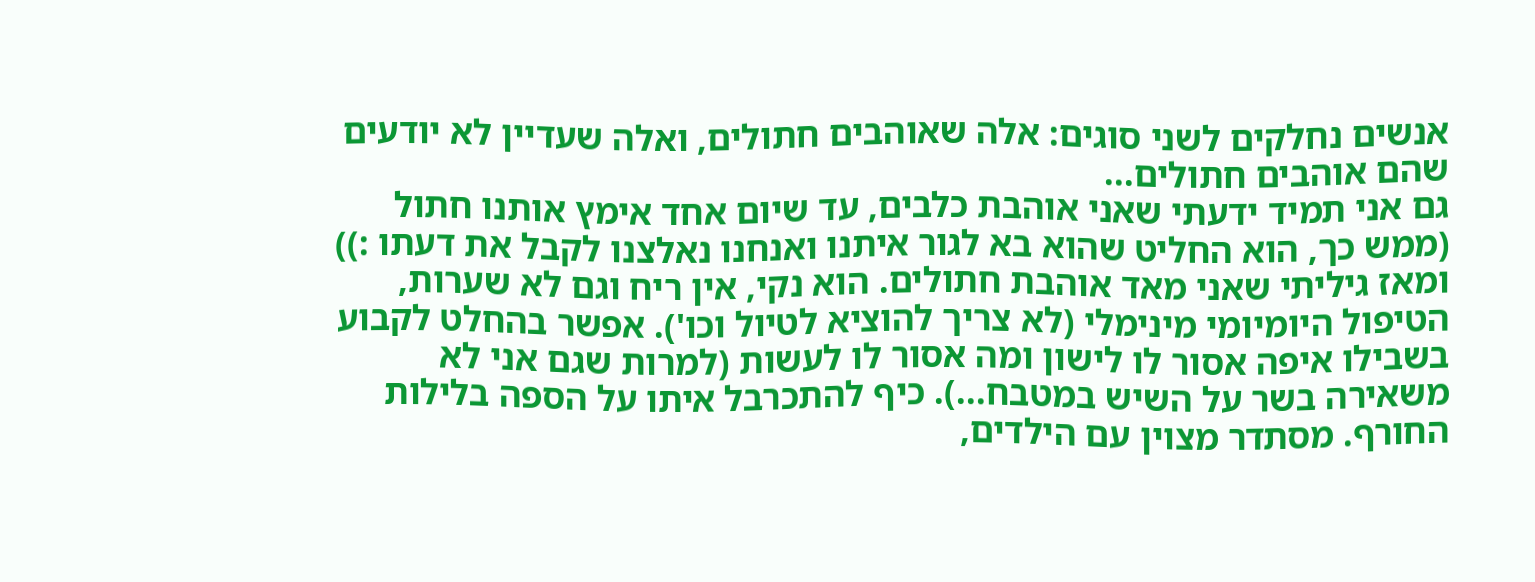אנשים נחלקים לשני סוגים: אלה שאוהבים חתולים, ואלה שעדיין לא יודעים שהם אוהבים חתולים...
גם אני תמיד ידעתי שאני אוהבת כלבים, עד שיום אחד אימץ אותנו חתול (ממש כך, הוא החליט שהוא בא לגור איתנו ואנחנו נאלצנו לקבל את דעתו :)) ומאז גיליתי שאני מאד אוהבת חתולים. הוא נקי, אין ריח וגם לא שערות, הטיפול היומיומי מינימלי (לא צריך להוציא לטיול וכו'). אפשר בהחלט לקבוע בשבילו איפה אסור לו לישון ומה אסור לו לעשות (למרות שגם אני לא משאירה בשר על השיש במטבח...). כיף להתכרבל איתו על הספה בלילות החורף. מסתדר מצוין עם הילדים,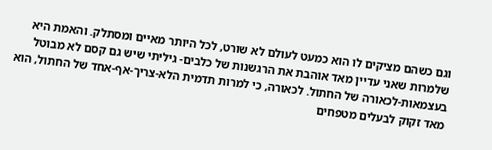וגם כשהם מציקים לו הוא כמעט לעולם לא שורט, לכל היותר מאיים ומסתלק. והאמת היא שלמרות שאני עדיין מאד אוהבת את הרגשנות של כלבים- גיליתי שיש גם קסם לא מבוטל בעצמאות-לכאורה של החתול. לכאורה, כי למרות תדמית הלא-צריך-אף-אחד של החתול, הוא מאד זקוק לבעלים מטפחים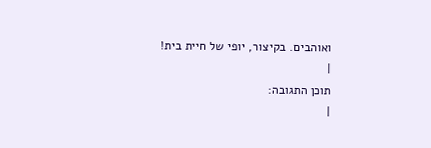ואוהבים. בקיצור, יופי של חיית בית!
|
תוכן התגובה:
|